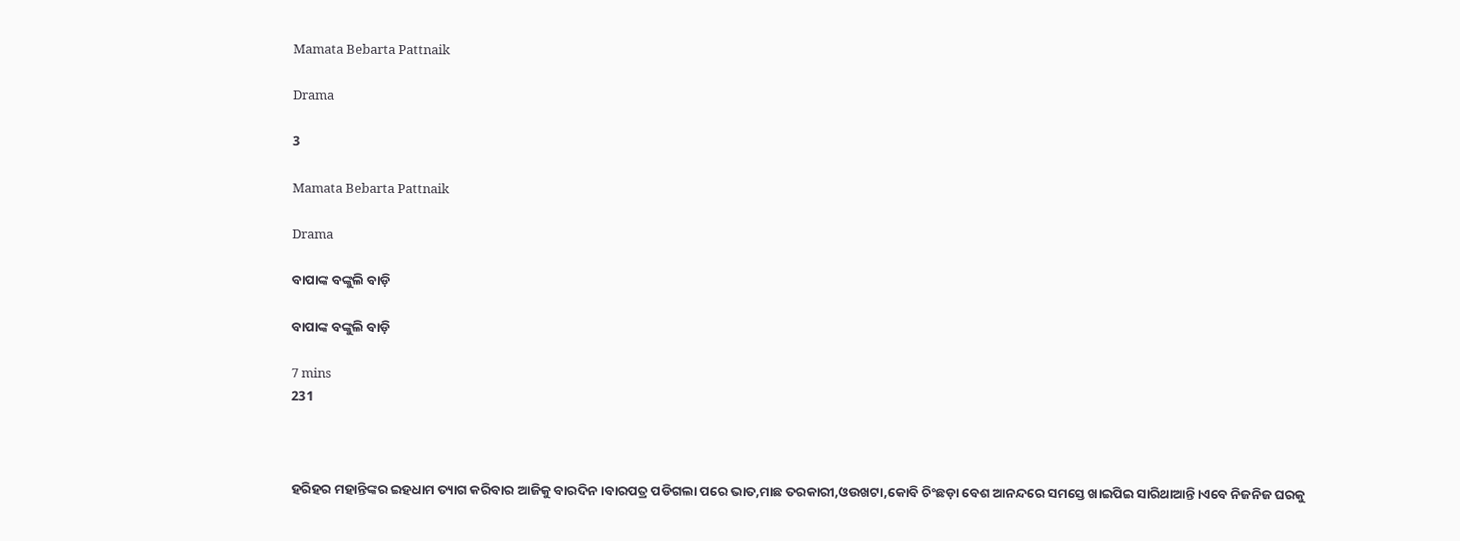Mamata Bebarta Pattnaik

Drama

3

Mamata Bebarta Pattnaik

Drama

ବାପାଙ୍କ ବଙ୍କୁଲି ବାଡ଼ି

ବାପାଙ୍କ ବଙ୍କୁଲି ବାଡ଼ି

7 mins
231



ହରିହର ମହାନ୍ତିଙ୍କର ଇହଧାମ ତ୍ୟାଗ କରିବାର ଆଜିକୁ ବାରଦିନ।ବାରପତ୍ର ପଡିଗଲା ପରେ ଭାତ,ମାଛ ତରକାରୀ,ଓଉଖଟା,କୋବି ଚିଂଛଡ଼ା ବେଶ ଆନନ୍ଦରେ ସମସ୍ତେ ଖାଇପିଇ ସାରିଥାଆନ୍ତି।ଏବେ ନିଜନିଜ ଘରକୁ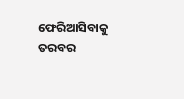ଫେରିଆସିବାକୁ ତରବର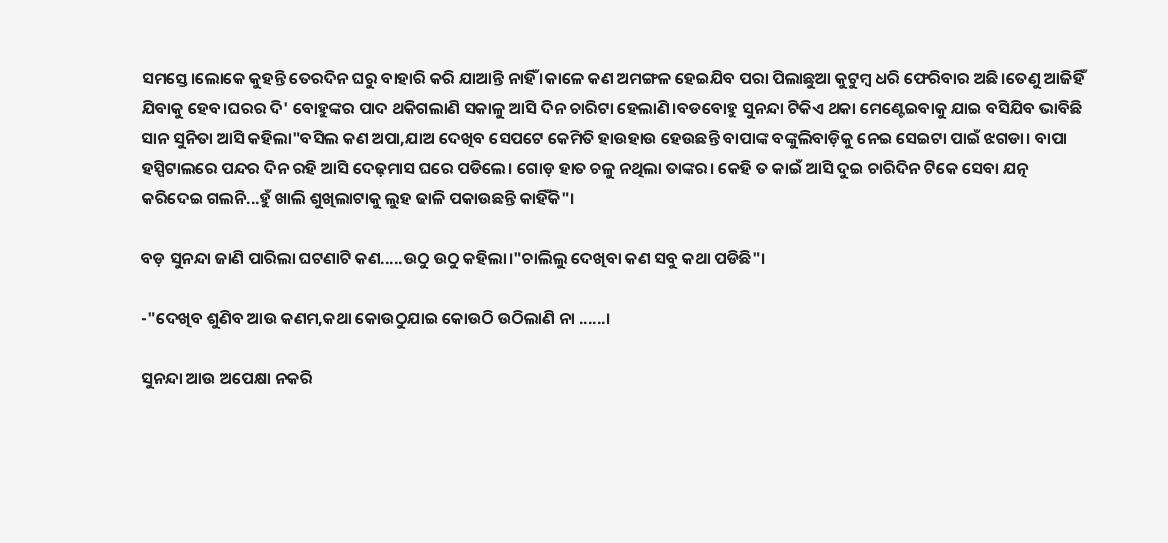ସମସ୍ତେ।ଲୋକେ କୁହନ୍ତି ତେରଦିନ ଘରୁ ବାହାରି କରି ଯାଆନ୍ତି ନାହିଁ ।କାଳେ କଣ ଅମଙ୍ଗଳ ହେଇଯିବ ପରା ପିଲାଛୁଆ କୁଟୁମ୍ବ ଧରି ଫେରିବାର ଅଛି।ତେଣୁ ଆଜିହିଁ ଯିବାକୁ ହେବ।ଘରର ଦି' ବୋହୁଙ୍କର ପାଦ ଥକିଗଲାଣି ସକାଳୁ ଆସି ଦିନ ଚାରିଟା ହେଲାଣି।ବଡବୋହୁ ସୁନନ୍ଦା ଟିକିଏ ଥକା ମେଣ୍ଟେଇବାକୁ ଯାଇ ବସିଯିବ ଭାବିଛି ସାନ ସୁନିତା ଆସି କହିଲା"ବସିଲ କଣ ଅପା,ଯାଅ ଦେଖିବ ସେପଟେ କେମିତି ହାଉହାଉ ହେଉଛନ୍ତି ବାପାଙ୍କ ବଙ୍କୁଲିବାଡ଼ିକୁ ନେଇ ସେଇଟା ପାଇଁ ଝଗଡା। ବାପା ହସ୍ପିଟାଲରେ ପନ୍ଦର ଦିନ ରହି ଆସି ଦେଢ଼ମାସ ଘରେ ପଡିଲେ। ଗୋଡ଼ ହାତ ଚଳୁ ନଥିଲା ତାଙ୍କର। କେହି ତ କାଇଁ ଆସି ଦୁଇ ଚାରିଦିନ ଟିକେ ସେବା ଯତ୍ନ କରିଦେଇ ଗଲନି...ହୁଁ ଖାଲି ଶୁଖିଲାଟାକୁ ଲୁହ ଢାଳି ପକାଉଛନ୍ତି କାହିଁକି"।

ବଡ଼ ସୁନନ୍ଦା ଜାଣି ପାରିଲା ଘଟଣାଟି କଣ.....ଉଠୁ ଉଠୁ କହିଲା।"ଚାଲିଲୁ ଦେଖିବା କଣ ସବୁ କଥା ପଡିଛି"।

-"ଦେଖିବ ଶୁଣିବ ଆଉ କଣମ,କଥା କୋଉଠୁଯାଇ କୋଉଠି ଉଠିଲାଣି ନା ......।

ସୁନନ୍ଦା ଆଉ ଅପେକ୍ଷା ନକରି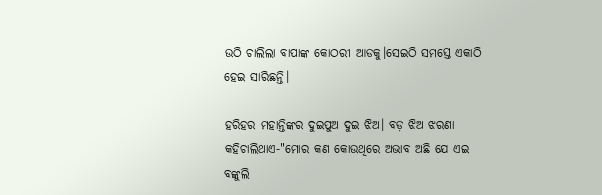ଉଠି ଚାଲିଲା ବାପାଙ୍କ କୋଠରୀ ଆଡକୁ।ସେଇଠି ସମସ୍ତେ ଏକାଠି ହେଇ ସାରିଛନ୍ତି।

ହରିହର ମହାନ୍ତିଙ୍କର ଦୁଇପୁଅ ଦୁଇ ଝିଅ। ବଡ଼ ଝିଅ ଝରଣା କହିଚାଲିଥାଏ-"ମୋର କଣ କୋଉଥିରେ ଅଭାବ ଅଛି ଯେ ଏଇ ବଙ୍କୁଲି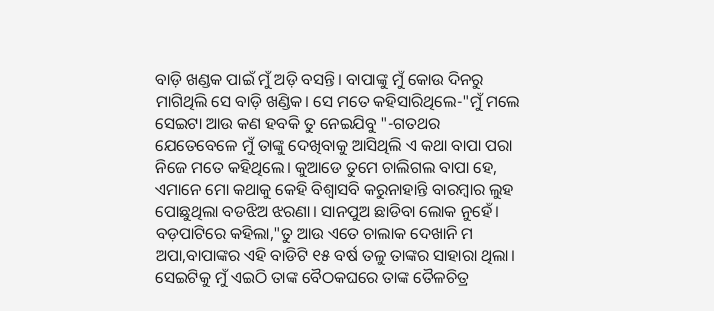ବାଡ଼ି ଖଣ୍ଡକ ପାଇଁ ମୁଁ ଅଡ଼ି ବସନ୍ତି। ବାପାଙ୍କୁ ମୁଁ କୋଉ ଦିନରୁ ମାଗିଥିଲି ସେ ବାଡ଼ି ଖଣ୍ଡିକ। ସେ ମତେ କହିସାରିଥିଲେ-"ମୁଁ ମଲେ ସେଇଟା ଆଉ କଣ ହବକି ତୁ ନେଇଯିବୁ "-ଗତଥର ଯେତେବେଳେ ମୁଁ ତାଙ୍କୁ ଦେଖିବାକୁ ଆସିଥିଲି ଏ କଥା ବାପା ପରା ନିଜେ ମତେ କହିଥିଲେ। କୁଆଡେ ତୁମେ ଚାଲିଗଲ ବାପା ହେ, ଏମାନେ ମୋ କଥାକୁ କେହି ବିଶ୍ୱାସବି କରୁନାହାନ୍ତି ବାରମ୍ବାର ଲୁହ ପୋଛୁଥିଲା ବଡଝିଅ ଝରଣା। ସାନପୁଅ ଛାଡିବା ଲୋକ ନୁହେଁ। ବଡ଼ପାଟିରେ କହିଲା,"ତୁ ଆଉ ଏତେ ଚାଲାକ ଦେଖାନି ମ ଅପା,ବାପାଙ୍କର ଏହି ବାଡିଟି ୧୫ ବର୍ଷ ତଳୁ ତାଙ୍କର ସାହାରା ଥିଲା। ସେଇଟିକୁ ମୁଁ ଏଇଠି ତାଙ୍କ ବୈଠକଘରେ ତାଙ୍କ ତୈଳଚିତ୍ର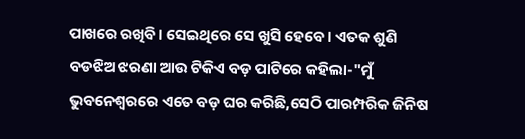ପାଖରେ ରଖିବି। ସେଇଥିରେ ସେ ଖୁସି ହେବେ। ଏତକ ଶୁଣି ବଡଝିଅ ଝରଣା ଆଉ ଟିକିଏ ବଡ଼ ପାଟିରେ କହିଲା-"ମୁଁ ଭୁବନେଶ୍ୱରରେ ଏତେ ବଡ଼ ଘର କରିଛି,ସେଠି ପାରମ୍ପରିକ ଜିନିଷ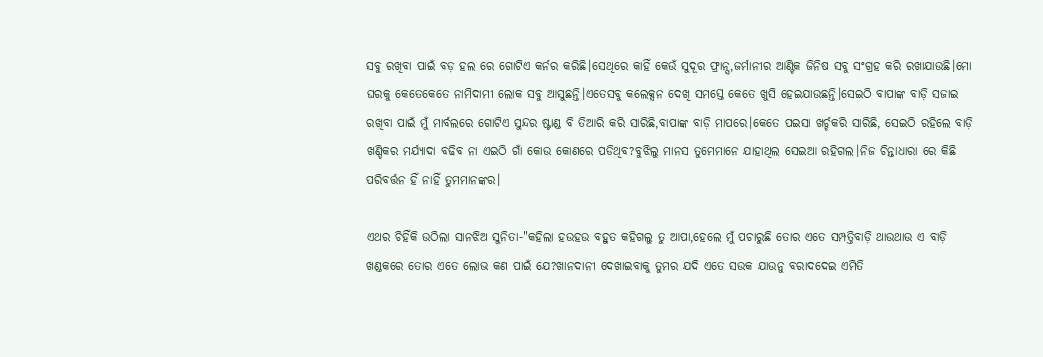ସବୁ ରଖିବା ପାଇଁ ବଡ଼ ହଲ ରେ ଗୋଟିଏ କର୍ନର କରିଛି।ସେଥିରେ କାହିଁ କେଉଁ ସୁଦୂର ଫ୍ରାନ୍ସ,ଜର୍ମାନୀର ଆଣ୍ଟିକ ଜିନିଷ ସବୁ ସଂଗ୍ରହ କରି ରଖାଯାଉଛି।ମୋ ଘରକୁ କେତେକେତେ ନାମିଦାମୀ ଲୋକ ସବୁ ଆସୁଛନ୍ତି।ଏତେସବୁ କଲେକ୍ସନ ଦେଖି ସମସ୍ତେ କେତେ ଖୁସି ହେଇଯାଉଛନ୍ତି।ସେଇଠି ବାପାଙ୍କ ବାଡ଼ି ସଜାଇ ରଖିବା ପାଇଁ ମୁଁ ମାର୍ବଲରେ ଗୋଟିଏ ସୁନ୍ଦର ଷ୍ଟାଣ୍ଡ ବି ତିଆରି କରି ସାରିଛି,ବାପାଙ୍କ ବାଡ଼ି ମାପରେ।କେତେ ପଇସା ଖର୍ଚ୍ଚକରି ସାରିଛି, ସେଇଠି ରହିଲେ ବାଡ଼ି ଖଣ୍ଡିକର ମର୍ଯ୍ୟାଦା ବଢିବ ନା ଏଇଠି ଗାଁ କୋଉ କୋଣରେ ପଡିଥିବ?ବୁଝିଲୁ ମାନସ ତୁମେମାନେ ଯାହାଥିଲ ସେଇଆ ରହିଗଲ।ନିଜ ଚିନ୍ତାଧାରା ରେ କିଛି ପରିବର୍ତ୍ତନ ହିଁ ନାହିଁ ତୁମମାନଙ୍କର।

ଏଥର ଚିହିଁକି ଉଠିଲା ସାନଝିଅ ସୁନିତା-"କହିଲା ହଉହଉ ବହୁତ କହିଗଲୁ ତୁ ଆପା,ହେଲେ ମୁଁ ପଚାରୁଛି ତୋର ଏତେ ସମ୍ପତ୍ତିବାଡ଼ି ଥାଉଥାଉ ଏ ବାଡ଼ି ଖଣ୍ଡକରେ ତୋର ଏତେ ଲୋଭ କଣ ପାଇଁ ଯେ?ଖାନଦାନୀ ଦେଖାଇବାକୁ ତୁମର ଯଦି ଏତେ ସଉକ ଯାଉନୁ ବରାଦଦେଇ ଏମିତି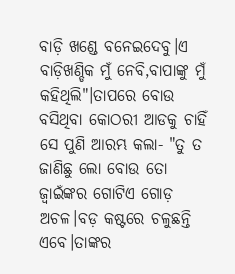ବାଡ଼ି ଖଣ୍ଡେ ବନେଇଦେବୁ।ଏ ବାଡ଼ିଖଣ୍ଡିକ ମୁଁ ନେବି,ବାପାଙ୍କୁ ମୁଁ କହିଥିଲି"।ତାପରେ ବୋଉ ବସିଥିବା କୋଠରୀ ଆଡକୁ ଚାହିଁ ସେ ପୁଣି ଆରମ୍ଭ କଲା- "ତୁ ତ ଜାଣିଛୁ ଲୋ ବୋଉ ତୋ ଜ୍ବାଇଁଙ୍କର ଗୋଟିଏ ଗୋଡ଼ ଅଚଳ।ବଡ଼ କଷ୍ଟରେ ଚଳୁଛନ୍ତି ଏବେ।ତାଙ୍କର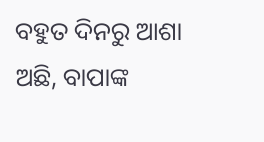ବହୁତ ଦିନରୁ ଆଶା ଅଛି, ବାପାଙ୍କ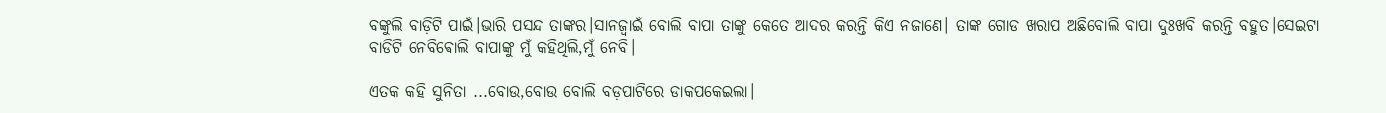ବଙ୍କୁଲି ବାଡ଼ିଟି ପାଇଁ।ଭାରି ପସନ୍ଦ ତାଙ୍କର।ସାନଜ୍ୱାଇଁ ବୋଲି ବାପା ତାଙ୍କୁ କେତେ ଆଦର କରନ୍ତି କିଏ ନଜାଣେ। ତାଙ୍କ ଗୋଡ ଖରାପ ଅଛିବୋଲି ବାପା ଦୁଃଖବି କରନ୍ତି ବହୁତ।ସେଇଟା ବାଡିଟି ନେବିଵୋଲି ବାପାଙ୍କୁ ମୁଁ କହିଥିଲି,ମୁଁ ନେବି।

ଏତକ କହି ସୁନିତା ...ବୋଉ,ବୋଉ ବୋଲି ବଡ଼ପାଟିରେ ଡାକପକେଇଲା।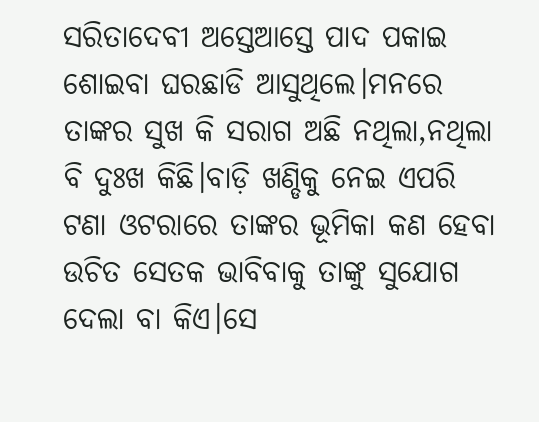ସରିତାଦେବୀ ଅସ୍ତେଆସ୍ତେ ପାଦ ପକାଇ ଶୋଇବା ଘରଛାଡି ଆସୁଥିଲେ।ମନରେ ତାଙ୍କର ସୁଖ କି ସରାଗ ଅଛି ନଥିଲା,ନଥିଲା ବି ଦୁଃଖ କିଛି।ବାଡ଼ି ଖଣ୍ଡିକୁ ନେଇ ଏପରି ଟଣା ଓଟରାରେ ତାଙ୍କର ଭୂମିକା କଣ ହେବା ଉଚିତ ସେତକ ଭାବିବାକୁ ତାଙ୍କୁ ସୁଯୋଗ ଦେଲା ବା କିଏ।ସେ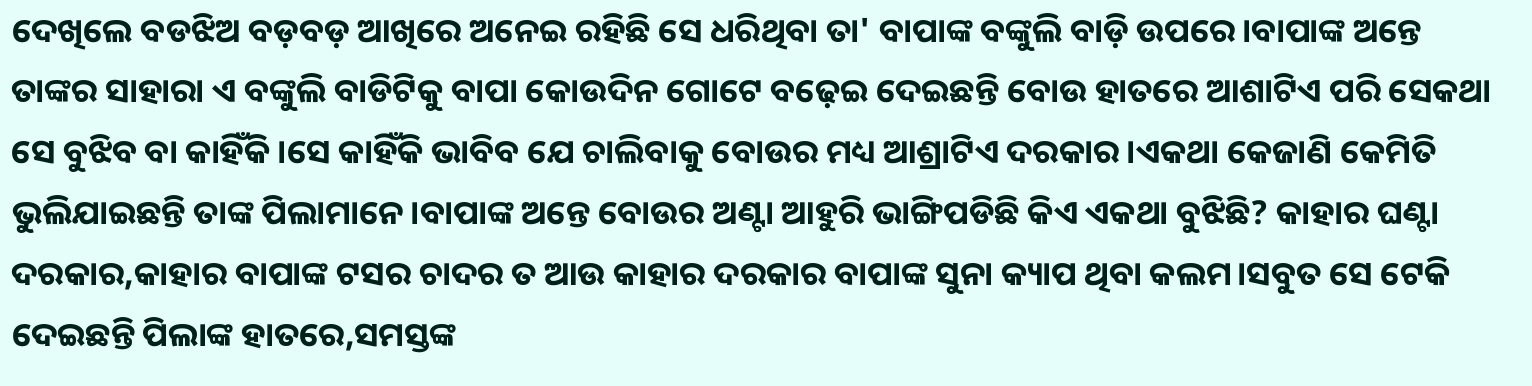ଦେଖିଲେ ବଡଝିଅ ବଡ଼ବଡ଼ ଆଖିରେ ଅନେଇ ରହିଛି ସେ ଧରିଥିବା ତା' ବାପାଙ୍କ ବଙ୍କୁଲି ବାଡ଼ି ଉପରେ।ବାପାଙ୍କ ଅନ୍ତେ ତାଙ୍କର ସାହାରା ଏ ବଙ୍କୁଲି ବାଡିଟିକୁ ବାପା କୋଉଦିନ ଗୋଟେ ବଢ଼େଇ ଦେଇଛନ୍ତି ବୋଉ ହାତରେ ଆଶାଟିଏ ପରି ସେକଥା ସେ ବୁଝିବ ବା କାହିଁକି।ସେ କାହିଁକି ଭାବିବ ଯେ ଚାଲିବାକୁ ବୋଉର ମଧ୍ୟ ଆଶ୍ରାଟିଏ ଦରକାର।ଏକଥା କେଜାଣି କେମିତି ଭୁଲିଯାଇଛନ୍ତି ତାଙ୍କ ପିଲାମାନେ।ବାପାଙ୍କ ଅନ୍ତେ ବୋଉର ଅଣ୍ଟା ଆହୁରି ଭାଙ୍ଗିପଡିଛି କିଏ ଏକଥା ବୁଝିଛି? କାହାର ଘଣ୍ଟା ଦରକାର,କାହାର ବାପାଙ୍କ ଟସର ଚାଦର ତ ଆଉ କାହାର ଦରକାର ବାପାଙ୍କ ସୁନା କ୍ୟାପ ଥିବା କଲମ।ସବୁତ ସେ ଟେକି ଦେଇଛନ୍ତି ପିଲାଙ୍କ ହାତରେ,ସମସ୍ତଙ୍କ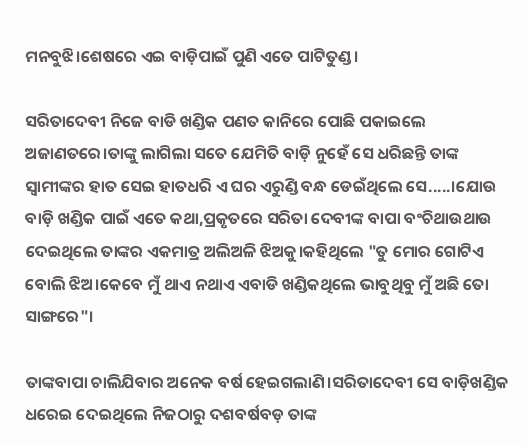ମନବୁଝି।ଶେଷରେ ଏଇ ବାଡ଼ିପାଇଁ ପୁଣି ଏତେ ପାଟିତୁଣ୍ଡ।

ସରିତାଦେବୀ ନିଜେ ବାଡି ଖଣ୍ଡିକ ପଣତ କାନିରେ ପୋଛି ପକାଇଲେ ଅଜାଣତରେ।ତାଙ୍କୁ ଲାଗିଲା ସତେ ଯେମିତି ବାଡ଼ି ନୁହେଁ ସେ ଧରିଛନ୍ତି ତାଙ୍କ ସ୍ୱାମୀଙ୍କର ହାତ ସେଇ ହାତଧରି ଏ ଘର ଏରୁଣ୍ଡି ବନ୍ଧ ଡେଇଁଥିଲେ ସେ.....।ଯୋଉ ବାଡ଼ି ଖଣ୍ଡିକ ପାଇଁ ଏତେ କଥା,ପ୍ରକୃତରେ ସରିତା ଦେବୀଙ୍କ ବାପା ବଂଚିଥାଉଥାଉ ଦେଇଥିଲେ ତାଙ୍କର ଏକମାତ୍ର ଅଲିଅଳି ଝିଅକୁ।କହିଥିଲେ "ତୁ ମୋର ଗୋଟିଏ ବୋଲି ଝିଅ।କେବେ ମୁଁ ଥାଏ ନଥାଏ ଏବାଡି ଖଣ୍ଡିକଥିଲେ ଭାବୁଥିବୁ ମୁଁ ଅଛି ତୋ ସାଙ୍ଗରେ"।

ତାଙ୍କବାପା ଚାଲିଯିବାର ଅନେକ ବର୍ଷ ହେଇଗଲାଣି।ସରିତାଦେବୀ ସେ ବାଡ଼ିଖଣ୍ଡିକ ଧରେଇ ଦେଇଥିଲେ ନିଜଠାରୁ ଦଶବର୍ଷବଡ଼ ତାଙ୍କ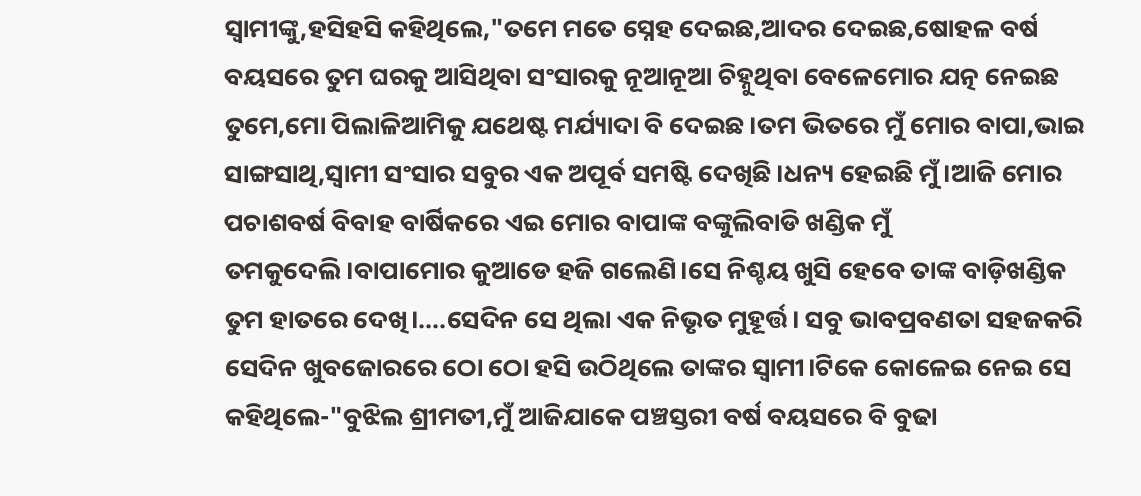ସ୍ୱାମୀଙ୍କୁ,ହସିହସି କହିଥିଲେ,"ତମେ ମତେ ସ୍ନେହ ଦେଇଛ,ଆଦର ଦେଇଛ,ଷୋହଳ ବର୍ଷ ବୟସରେ ତୁମ ଘରକୁ ଆସିଥିବା ସଂସାରକୁ ନୂଆନୂଆ ଚିହ୍ନୁଥିବା ବେଳେମୋର ଯତ୍ନ ନେଇଛ ତୁମେ,ମୋ ପିଲାଳିଆମିକୁ ଯଥେଷ୍ଟ ମର୍ଯ୍ୟାଦା ବି ଦେଇଛ।ତମ ଭିତରେ ମୁଁ ମୋର ବାପା,ଭାଇ ସାଙ୍ଗସାଥି,ସ୍ୱାମୀ ସଂସାର ସବୁର ଏକ ଅପୂର୍ବ ସମଷ୍ଟି ଦେଖିଛି।ଧନ୍ୟ ହେଇଛି ମୁଁ।ଆଜି ମୋର ପଚାଶବର୍ଷ ବିବାହ ବାର୍ଷିକରେ ଏଇ ମୋର ବାପାଙ୍କ ବଙ୍କୁଲିବାଡି ଖଣ୍ଡିକ ମୁଁ ତମକୁଦେଲି।ବାପାମୋର କୁଆଡେ ହଜି ଗଲେଣି।ସେ ନିଶ୍ଚୟ ଖୁସି ହେବେ ତାଙ୍କ ବାଡ଼ିଖଣ୍ଡିକ ତୁମ ହାତରେ ଦେଖି।....ସେଦିନ ସେ ଥିଲା ଏକ ନିଭୃତ ମୁହୂର୍ତ୍ତ। ସବୁ ଭାବପ୍ରବଣତା ସହଜକରି ସେଦିନ ଖୁବଜୋରରେ ଠୋ ଠୋ ହସି ଉଠିଥିଲେ ତାଙ୍କର ସ୍ୱାମୀ।ଟିକେ କୋଳେଇ ନେଇ ସେ କହିଥିଲେ-"ବୁଝିଲ ଶ୍ରୀମତୀ,ମୁଁ ଆଜିଯାକେ ପଞ୍ଚସ୍ତରୀ ବର୍ଷ ବୟସରେ ବି ବୁଢା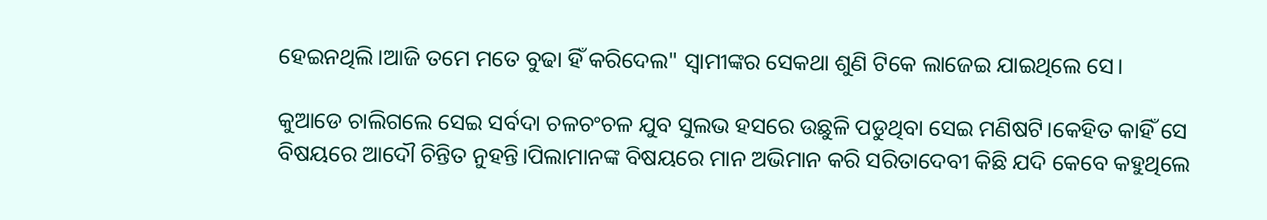ହେଇନଥିଲି।ଆଜି ତମେ ମତେ ବୁଢା ହିଁ କରିଦେଲ" ସ୍ୱାମୀଙ୍କର ସେକଥା ଶୁଣି ଟିକେ ଲାଜେଇ ଯାଇଥିଲେ ସେ।

କୁଆଡେ ଚାଲିଗଲେ ସେଇ ସର୍ବଦା ଚଳଚଂଚଳ ଯୁବ ସୁଲଭ ହସରେ ଉଛୁଳି ପଡୁଥିବା ସେଇ ମଣିଷଟି।କେହିତ କାହିଁ ସେ ବିଷୟରେ ଆଦୌ ଚିନ୍ତିତ ନୁହନ୍ତି।ପିଲାମାନଙ୍କ ବିଷୟରେ ମାନ ଅଭିମାନ କରି ସରିତାଦେବୀ କିଛି ଯଦି କେବେ କହୁଥିଲେ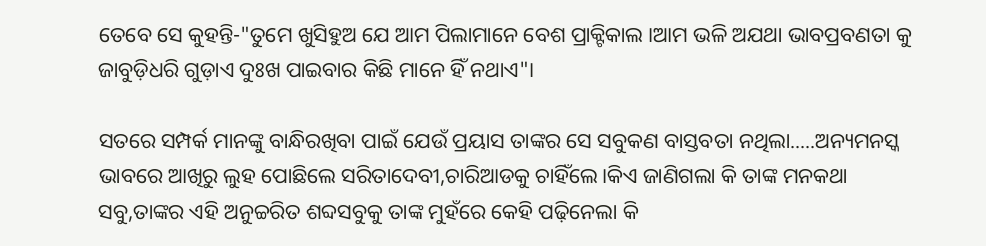ତେବେ ସେ କୁହନ୍ତି-"ତୁମେ ଖୁସିହୁଅ ଯେ ଆମ ପିଲାମାନେ ବେଶ ପ୍ରାକ୍ଟିକାଲ ।ଆମ ଭଳି ଅଯଥା ଭାବପ୍ରବଣତା କୁ ଜାବୁଡ଼ିଧରି ଗୁଡ଼ାଏ ଦୁଃଖ ପାଇବାର କିଛି ମାନେ ହିଁ ନଥାଏ"।

ସତରେ ସମ୍ପର୍କ ମାନଙ୍କୁ ବାନ୍ଧିରଖିବା ପାଇଁ ଯେଉଁ ପ୍ରୟାସ ତାଙ୍କର ସେ ସବୁକଣ ବାସ୍ତବତା ନଥିଲା.....ଅନ୍ୟମନସ୍କ ଭାବରେ ଆଖିରୁ ଲୁହ ପୋଛିଲେ ସରିତାଦେବୀ,ଚାରିଆଡକୁ ଚାହିଁଲେ।କିଏ ଜାଣିଗଲା କି ତାଙ୍କ ମନକଥା ସବୁ,ତାଙ୍କର ଏହି ଅନୁଚ୍ଚରିତ ଶବ୍ଦସବୁକୁ ତାଙ୍କ ମୁହଁରେ କେହି ପଢ଼ିନେଲା କି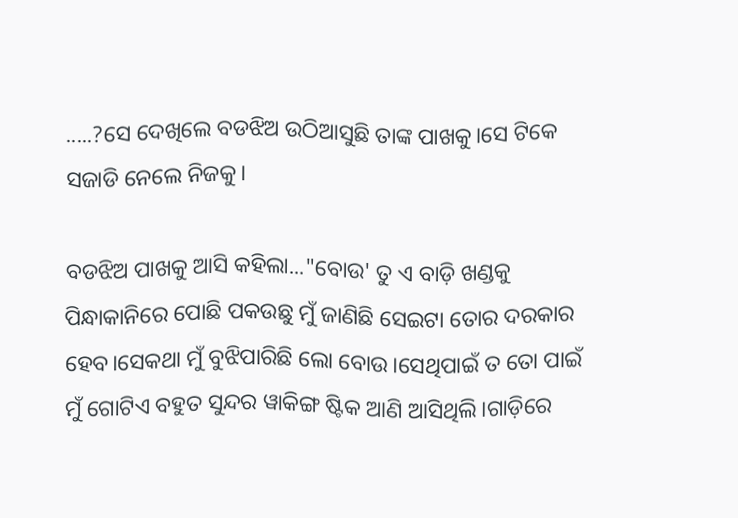.....?ସେ ଦେଖିଲେ ବଡଝିଅ ଉଠିଆସୁଛି ତାଙ୍କ ପାଖକୁ।ସେ ଟିକେ ସଜାଡି ନେଲେ ନିଜକୁ।

ବଡଝିଅ ପାଖକୁ ଆସି କହିଲା..."ବୋଉ' ତୁ ଏ ବାଡ଼ି ଖଣ୍ଡକୁ ପିନ୍ଧାକାନିରେ ପୋଛି ପକଉଛୁ ମୁଁ ଜାଣିଛି ସେଇଟା ତୋର ଦରକାର ହେବ।ସେକଥା ମୁଁ ବୁଝିପାରିଛି ଲୋ ବୋଉ।ସେଥିପାଇଁ ତ ତୋ ପାଇଁ ମୁଁ ଗୋଟିଏ ବହୁତ ସୁନ୍ଦର ୱାକିଙ୍ଗ ଷ୍ଟିକ ଆଣି ଆସିଥିଲି।ଗାଡ଼ିରେ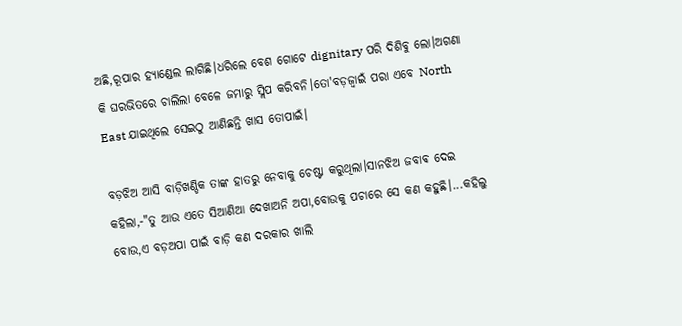ଅଛି,ରୂପାର ହ୍ୟାଣ୍ଡେଲ ଲାଗିଛି।ଧରିଲେ ବେଶ ଗୋଟେ dignitary ପରି ଦିଶିବୁ ଲୋ।ଅଗଣା କି ଘରଭିତରେ ଚାଲିଲା ବେଳେ ଜମାରୁ ସ୍ଲିପ କରିବନି।ତୋ'ବଡ଼ଜ୍ବାଇଁ ପରା ଏବେ North East ଯାଇଥିଲେ ସେଇଠୁ ଆଣିଛନ୍ତି ଖାସ ତୋପାଇଁ।

ବଡ଼ଝିଅ ଆସି ବାଡ଼ିଖଣ୍ଡିକ ତାଙ୍କ ହାତରୁ ନେବାକୁ ଚେଷ୍ଟା କରୁଥିଲା।ସାନଝିଅ ଜବାଵ ଦେଇ କହିଲା,-"ତୁ ଆଉ ଏତେ ସିଆଣିଆ ଦେଖାଅନି ଅପା,ବୋଉକୁ ପଚାରେ ସେ କଣ କହୁଛି।...କହିଲୁ ବୋଉ,ଏ ବଡ଼ଅପା ପାଇଁ ବାଡ଼ି କଣ ଦରକାର ଖାଲି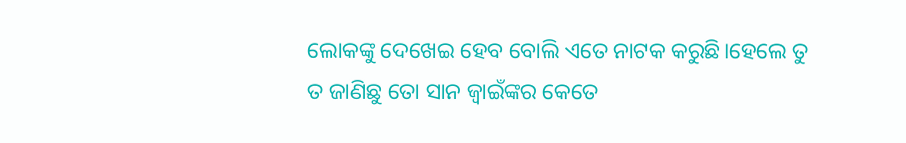ଲୋକଙ୍କୁ ଦେଖେଇ ହେବ ବୋଲି ଏତେ ନାଟକ କରୁଛି।ହେଲେ ତୁ ତ ଜାଣିଛୁ ତୋ ସାନ ଜ୍ବାଇଁଙ୍କର କେତେ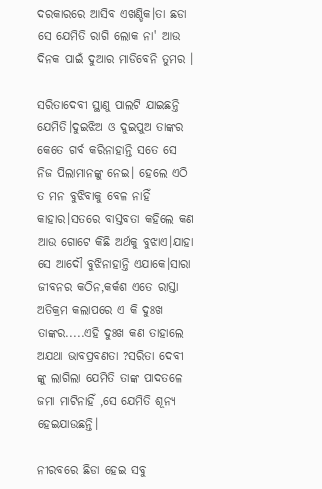ଦରକାରରେ ଆସିବ ଏଖଣ୍ଡିକ।ତା ଛଡା ସେ ଯେମିତି ରାଗି ଲୋକ ନା' ଆଉ ଦିନକ ପାଇଁ ଦୁଆର ମାଡିବେନି ତୁମର ।

ସରିତାଦେବୀ ସ୍ଥାଣୁ ପାଲଟି ଯାଇଛନ୍ତି ଯେମିତି।ଦୁଇଝିଅ ଓ ଦୁଇପୁଅ ତାଙ୍କର କେତେ ଗର୍ବ କରିନାହାନ୍ତି ସତେ ସେ ନିଜ ପିଲାମାନଙ୍କୁ ନେଇ। ହେଲେ ଏଠି ତ ମନ ବୁଝିବାକୁ ବେଳ ନାହିଁ କାହାର।ସତରେ ବାସ୍ତବତା କହିଲେ କଣ ଆଉ ଗୋଟେ କିଛି ଅର୍ଥକୁ ବୁଝାଏ।ଯାହା ସେ ଆଦୌ ବୁଝିନାହାନ୍ତି ଏଯାକେ।ସାରା ଜୀବନର କଠିନ,କର୍କଶ ଏତେ ରାସ୍ତା ଅତିକ୍ରମ କଲାପରେ ଏ କି ଦୁଃଖ ତାଙ୍କର.....ଏହି ଦୁଃଖ କଣ ତାହାଲେ ଅଯଥା ଭାବପ୍ରବଣତା ?ସରିତା ଦେବୀ ଙ୍କୁ ଲାଗିଲା ଯେମିତି ତାଙ୍କ ପାଦତଳେ ଜମା ମାଟିନାହିଁ ,ସେ ଯେମିତି ଶୂନ୍ୟ ହେଇଯାଉଛନ୍ତି।

ନୀରବରେ ଛିଡା ହେଇ ସବୁ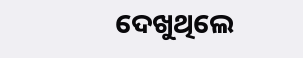ଦେଖୁଥିଲେ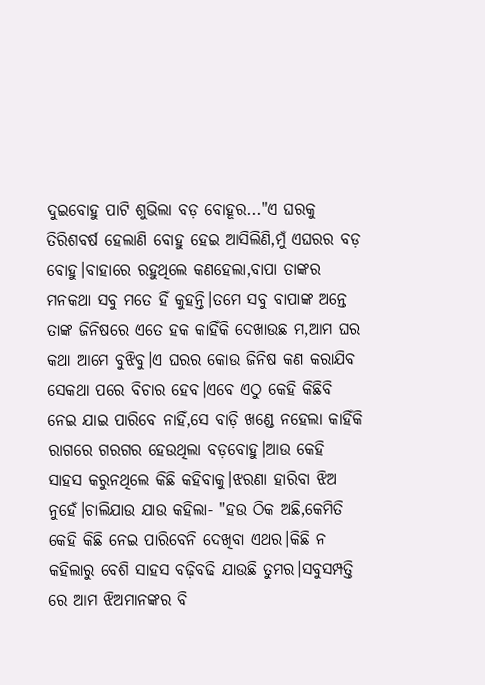ଦୁଇବୋହୁ ପାଟି ଶୁଭିଲା ବଡ଼ ବୋହୂର..."ଏ ଘରକୁ ତିରିଶବର୍ଷ ହେଲାଣି ବୋହୁ ହେଇ ଆସିଲିଣି,ମୁଁ ଏଘରର ବଡ଼ ବୋହୁ।ବାହାରେ ରହୁଥିଲେ କଣହେଲା,ବାପା ତାଙ୍କର ମନକଥା ସବୁ ମତେ ହିଁ କୁହନ୍ତି।ତମେ ସବୁ ବାପାଙ୍କ ଅନ୍ତେ ତାଙ୍କ ଜିନିଷରେ ଏତେ ହକ କାହିଁକି ଦେଖାଉଛ ମ,ଆମ ଘର କଥା ଆମେ ବୁଝିବୁ।ଏ ଘରର କୋଉ ଜିନିଷ କଣ କରାଯିବ ସେକଥା ପରେ ବିଚାର ହେବ।ଏବେ ଏଠୁ କେହି କିଛିବି ନେଇ ଯାଇ ପାରିବେ ନାହିଁ,ସେ ବାଡ଼ି ଖଣ୍ଡେ ନହେଲା କାହିଁକି ରାଗରେ ଗରଗର ହେଉଥିଲା ବଡ଼ବୋହୁ।ଆଉ କେହି ସାହସ କରୁନଥିଲେ କିଛି କହିବାକୁ।ଝରଣା ହାରିବା ଝିଅ ନୁହେଁ।ଚାଲିଯାଉ ଯାଉ କହିଲା- "ହଉ ଠିକ ଅଛି,କେମିତି କେହି କିଛି ନେଇ ପାରିବେନି ଦେଖିବା ଏଥର।କିଛି ନ କହିଲାରୁ ବେଶି ସାହସ ବଢ଼ିବଢି ଯାଉଛି ତୁମର।ସବୁସମ୍ପତ୍ତି ରେ ଆମ ଝିଅମାନଙ୍କର ବି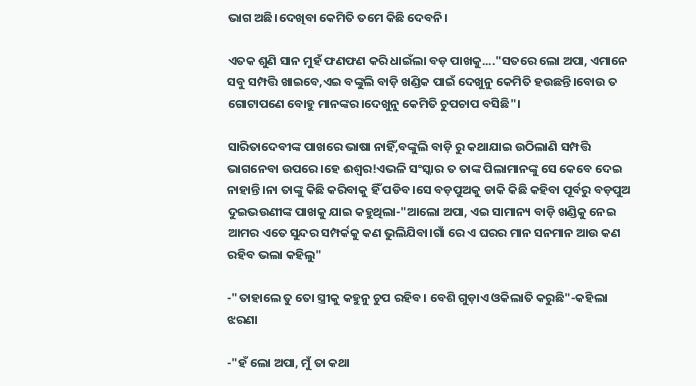ଭାଗ ଅଛି।ଦେଖିବା କେମିତି ତମେ କିଛି ଦେବନି।

ଏତକ ଶୁଣି ସାନ ମୁହଁ ଫଣଫଣ କରି ଧାଇଁଲା ବଡ଼ ପାଖକୁ...."ସତରେ ଲୋ ଅପା, ଏମାନେ ସବୁ ସମ୍ପତ୍ତି ଖାଇବେ,ଏଇ ବଙ୍କୁଲି ବାଡ଼ି ଖଣ୍ଡିକ ପାଇଁ ଦେଖୁନୁ କେମିତି ହଉଛନ୍ତି।ବୋଉ ତ ଗୋଟାପଣେ ବୋହୁ ମାନଙ୍କର।ଦେଖୁନୁ କେମିତି ଚୁପଚାପ ବସିଛି"।

ସାରିତାଦେବୀଙ୍କ ପାଖରେ ଭାଷା ନାହିଁ,ବଙ୍କୁଲି ବାଡ଼ି ରୁ କଥାଯାଇ ଉଠିଲାଣି ସମ୍ପତ୍ତି ଭାଗନେବା ଉପରେ।ହେ ଈଶ୍ୱର!ଏଭଳି ସଂସ୍କାର ତ ତାଙ୍କ ପିଲାମାନଙ୍କୁ ସେ କେବେ ଦେଇ ନାହାନ୍ତି।ନା ତାଙ୍କୁ କିଛି କରିବାକୁ ହିଁ ପଡିବ।ସେ ବଡ଼ପୁଅକୁ ଡାକି କିଛି କହିବା ପୂର୍ବରୁ ବଡ଼ପୁଅ ଦୁଇଭଉଣୀଙ୍କ ପାଖକୁ ଯାଇ କହୁଥିଲା-"ଆଲୋ ଅପା, ଏଇ ସାମାନ୍ୟ ବାଡ଼ି ଖଣ୍ଡିକୁ ନେଇ ଆମର ଏତେ ସୁନ୍ଦର ସମ୍ପର୍କକୁ କଣ ଭୁଲିଯିବା।ଗାଁ ରେ ଏ ଘରର ମାନ ସନମାନ ଆଉ କଣ ରହିବ ଭଲା କହିଲୁ"

-"ତାହାଲେ ତୁ ତୋ ସ୍ତ୍ରୀକୁ କହୁନୁ ଚୁପ ରହିବ। ବେଶି ଗୁଡ଼ାଏ ଓକିଲାତି କରୁଛି"-କହିଲା ଝରଣା

-"ହଁ ଲୋ ଅପା, ମୁଁ ତା କଥା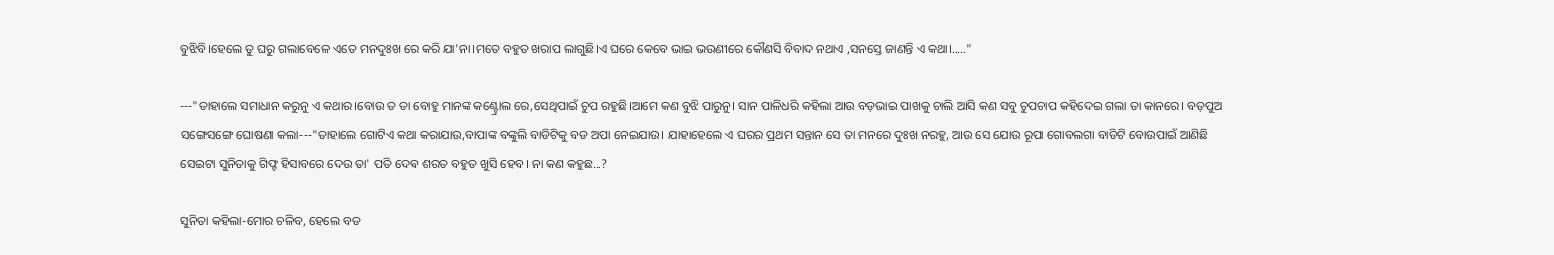ବୁଝିବି।ହେଲେ ତୁ ଘରୁ ଗଲାବେଳେ ଏତେ ମନଦୁଃଖ ରେ କରି ଯା'ନା।ମତେ ବହୁତ ଖରାପ ଲାଗୁଛି।ଏ ଘରେ କେବେ ଭାଇ ଭଉଣୀରେ କୌଣସି ବିବାଦ ନଥାଏ ,ସନସ୍ତେ ଜାଣନ୍ତି ଏ କଥା।....."

---"ତାହାଲେ ସମାଧାନ କରୁନୁ ଏ କଥାର।ବୋଉ ତ ତା ବୋହୁ ମାନଙ୍କ କଣ୍ଟ୍ରୋଲ ରେ,ସେଥିପାଇଁ ଚୁପ ରହୁଛି।ଆମେ କଣ ବୁଝି ପାରୁନୁ। ସାନ ପାଳିଧରି କହିଲା ଆଉ ବଡ଼ଭାଇ ପାଖକୁ ଚାଲି ଆସି କଣ ସବୁ ଚୁପଚାପ କହିଦେଇ ଗଲା ତା କାନରେ। ବଡ଼ପୁଅ ସଙ୍ଗେସଙ୍ଗେ ଘୋଷଣା କଲା---"ତାହାଲେ ଗୋଟିଏ କଥା କରାଯାଉ,ବାପାଙ୍କ ବଙ୍କୁଲି ବାଡିଟିକୁ ବଡ ଅପା ନେଇଯାଉ। ଯାହାହେଲେ ଏ ଘରର ପ୍ରଥମ ସନ୍ତାନ ସେ ତା ମନରେ ଦୁଃଖ ନରହୁ, ଆଉ ସେ ଯୋଉ ରୂପା ଗୋବଲଗା ବାଡିଟି ବୋଉପାଇଁ ଆଣିଛି ସେଇଟା ସୁନିତାକୁ ଗିଫ୍ଟ ହିସାବରେ ଦେଉ ତା' ପତି ଦେଵ ଶରତ ବହୁତ ଖୁସି ହେବ। ନା କଣ କହୁଛ...?

ସୁନିତା କହିଲା-ମୋର ଚଳିବ, ହେଲେ ବଡ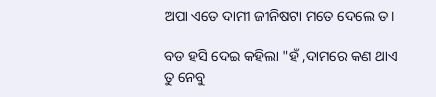ଅପା ଏତେ ଦାମୀ ଜୀନିଷଟା ମତେ ଦେଲେ ତ।

ବଡ ହସି ଦେଇ କହିଲା "ହଁ ,ଦାମରେ କଣ ଥାଏ ତୁ ନେବୁ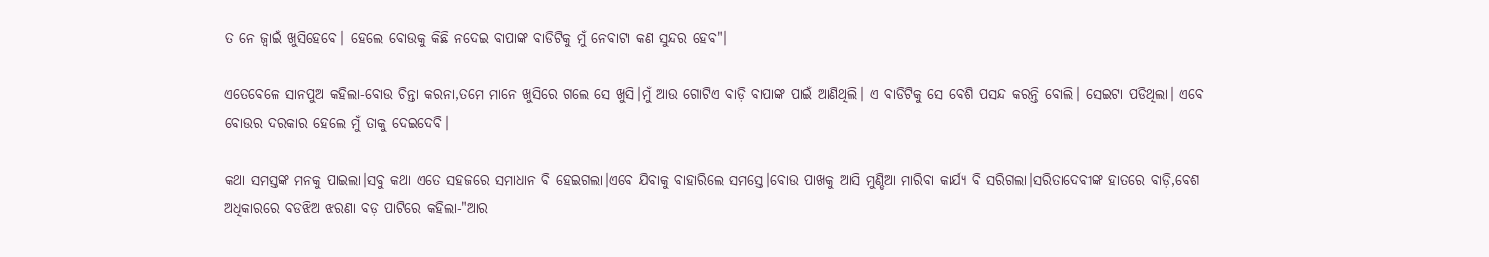ତ ନେ ଜ୍ୱାଇଁ ଖୁସିହେବେ। ହେଲେ ବୋଉକୁ କିଛି ନଦେଇ ବାପାଙ୍କ ବାଡିଟିକୁ ମୁଁ ନେବାଟା କଣ ସୁନ୍ଦର ହେବ"।

ଏତେବେଳେ ସାନପୁଅ କହିଲା-ବୋଉ ଚିନ୍ତା କରନା,ତମେ ମାନେ ଖୁସିରେ ଗଲେ ସେ ଖୁସି।ମୁଁ ଆଉ ଗୋଟିଏ ବାଡ଼ି ବାପାଙ୍କ ପାଇଁ ଆଣିଥିଲି। ଏ ବାଡିଟିକୁ ସେ ବେଶି ପସନ୍ଦ କରନ୍ତି ବୋଲି। ସେଇଟା ପଡିଥିଲା। ଏବେ ବୋଉର ଦରକାର ହେଲେ ମୁଁ ତାକୁ ଦେଇଦେବି।

କଥା ସମସ୍ତଙ୍କ ମନକୁ ପାଇଲା।ସବୁ କଥା ଏତେ ସହଜରେ ସମାଧାନ ବି ହେଇଗଲା।ଏବେ ଯିବାକୁ ବାହାରିଲେ ସମସ୍ତେ।ବୋଉ ପାଖକୁ ଆସି ମୁଣ୍ଡିଆ ମାରିବା କାର୍ଯ୍ୟ ବି ସରିଗଲା।ସରିତାଦେବୀଙ୍କ ହାତରେ ବାଡ଼ି,ବେଶ ଅଧିକାରରେ ବଡଝିଅ ଝରଣା ବଡ଼ ପାଟିରେ କହିଲା-"ଆର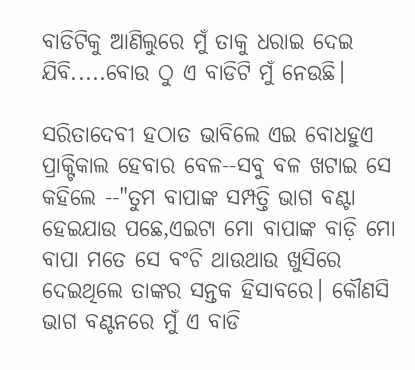ବାଡିଟିକୁ ଆଣିଲୁରେ ମୁଁ ତାକୁ ଧରାଇ ଦେଇ ଯିବି.....ବୋଉ ଠୁ ଏ ବାଡିଟି ମୁଁ ନେଉଛି।

ସରିତାଦେବୀ ହଠାତ ଭାବିଲେ ଏଇ ବୋଧହୁଏ ପ୍ରାକ୍ଟିକାଲ ହେବାର ବେଳ--ସବୁ ବଳ ଖଟାଇ ସେ କହିଲେ --"ତୁମ ବାପାଙ୍କ ସମ୍ପତ୍ତି ଭାଗ ବଣ୍ଟା ହେଇଯାଉ ପଛେ,ଏଇଟା ମୋ ବାପାଙ୍କ ବାଡ଼ି ମୋ ବାପା ମତେ ସେ ବଂଚି ଥାଉଥାଉ ଖୁସିରେ ଦେଇଥିଲେ ତାଙ୍କର ସନ୍ତକ ହିସାବରେ। କୌଣସି ଭାଗ ବଣ୍ଟନରେ ମୁଁ ଏ ବାଡି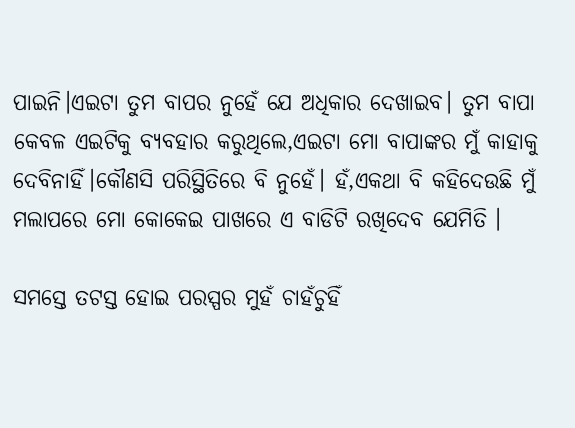ପାଇନି।ଏଇଟା ତୁମ ବାପର ନୁହେଁ ଯେ ଅଧିକାର ଦେଖାଇବ। ତୁମ ବାପା କେବଳ ଏଇଟିକୁ ବ୍ୟବହାର କରୁଥିଲେ,ଏଇଟା ମୋ ବାପାଙ୍କର ମୁଁ କାହାକୁ ଦେବିନାହିଁ।କୌଣସି ପରିସ୍ଥିତିରେ ବି ନୁହେଁ। ହଁ,ଏକଥା ବି କହିଦେଉଛି ମୁଁ ମଲାପରେ ମୋ କୋକେଇ ପାଖରେ ଏ ବାଡିଟି ରଖିଦେବ ଯେମିତି ।

ସମସ୍ତେ ତଟସ୍ତ ହୋଇ ପରସ୍ପର ମୁହଁ ଚାହଁଚୁହିଁ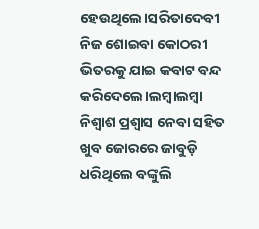ହେଉଥିଲେ।ସରିତାଦେବୀ ନିଜ ଶୋଇବା କୋଠରୀ ଭିତରକୁ ଯାଇ କବାଟ ବନ୍ଦ କରିଦେଲେ।ଲମ୍ବାଲମ୍ବା ନିଶ୍ୱାଶ ପ୍ରଶ୍ୱାସ ନେବା ସହିତ ଖୁବ ଜୋରରେ ଜାବୁଡ଼ି ଧରିଥିଲେ ବଙ୍କୁଲି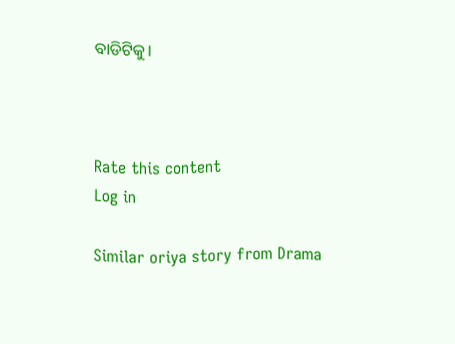ବାଡିଟିକୁ।



Rate this content
Log in

Similar oriya story from Drama